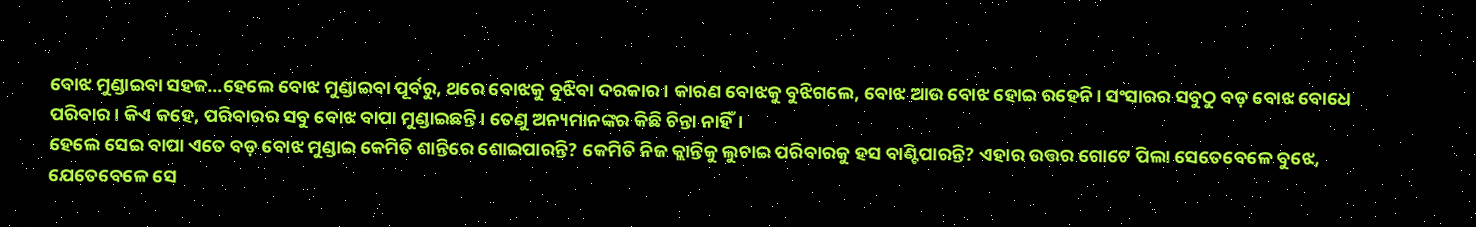ବୋଝ ମୁଣ୍ଡାଇବା ସହଜ…ହେଲେ ବୋଝ ମୁଣ୍ଡାଇବା ପୂର୍ବରୁ, ଥରେ ବୋଝକୁ ବୁଝିବା ଦରକାର। କାରଣ ବୋଝକୁ ବୁଝିଗଲେ, ବୋଝ ଆଉ ବୋଝ ହୋଇ ରହେନି। ସଂସାରର ସବୁଠୁ ବଡ଼ ବୋଝ ବୋଧେ ପରିବାର। କିଏ କହେ, ପରିବାରର ସବୁ ବୋଝ ବାପା ମୁଣ୍ଡାଇଛନ୍ତି। ତେଣୁ ଅନ୍ୟମାନଙ୍କର କିଛି ଚିନ୍ତା ନାହିଁ।
ହେଲେ ସେଇ ବାପା ଏତେ ବଡ଼ ବୋଝ ମୁଣ୍ଡାଇ କେମିତି ଶାନ୍ତିରେ ଶୋଇପାରନ୍ତି? କେମିତି ନିଜ କ୍ଲାନ୍ତିକୁ ଲୁଚାଇ ପରିବାରକୁ ହସ ବାଣ୍ଟିପାରନ୍ତି? ଏହାର ଉତ୍ତର ଗୋଟେ ପିଲା ସେତେବେଳେ ବୁଝେ, ଯେତେବେଳେ ସେ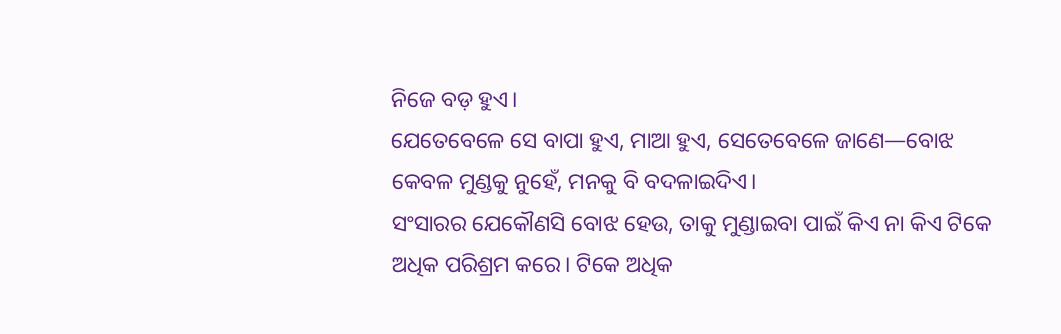ନିଜେ ବଡ଼ ହୁଏ।
ଯେତେବେଳେ ସେ ବାପା ହୁଏ, ମାଆ ହୁଏ, ସେତେବେଳେ ଜାଣେ—ବୋଝ କେବଳ ମୁଣ୍ଡକୁ ନୁହେଁ, ମନକୁ ବି ବଦଳାଇଦିଏ।
ସଂସାରର ଯେକୌଣସି ବୋଝ ହେଉ, ତାକୁ ମୁଣ୍ଡାଇବା ପାଇଁ କିଏ ନା କିଏ ଟିକେ ଅଧିକ ପରିଶ୍ରମ କରେ। ଟିକେ ଅଧିକ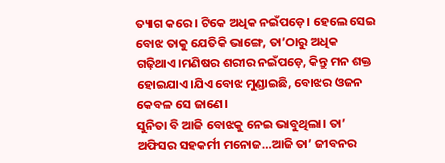ତ୍ୟାଗ କରେ। ଟିକେ ଅଧିକ ନଇଁପଡ଼େ। ହେଲେ ସେଇ ବୋଝ ତାକୁ ଯେତିକି ଭାଙ୍ଗେ, ତା’ଠାରୁ ଅଧିକ ଗଢ଼ିଥାଏ।ମଣିଷର ଶରୀର ନଇଁପଡ଼େ, କିନ୍ତୁ ମନ ଶକ୍ତ ହୋଇଯାଏ।ଯିଏ ବୋଝ ମୁଣ୍ଡାଇଛି, ବୋଝର ଓଜନ କେବଳ ସେ ଜାଣେ।
ସୁନିତା ବି ଆଜି ବୋଝକୁ ନେଇ ଭାବୁଥିଲା। ତା’ ଅଫିସର ସହକର୍ମୀ ମନୋଜ…ଆଜି ତା’ ଜୀବନର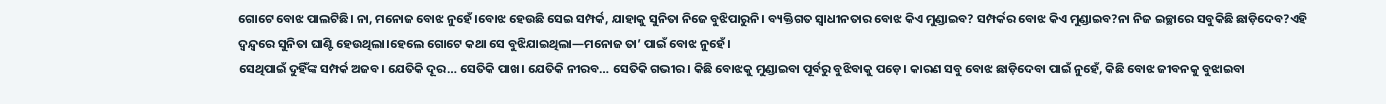ଗୋଟେ ବୋଝ ପାଲଟିଛି। ନା, ମନୋଜ ବୋଝ ନୁହେଁ।ବୋଝ ହେଉଛି ସେଇ ସମ୍ପର୍କ, ଯାହାକୁ ସୁନିତା ନିଜେ ବୁଝିପାରୁନି। ବ୍ୟକ୍ତିଗତ ସ୍ୱାଧୀନତାର ବୋଝ କିଏ ମୁଣ୍ଡାଇବ? ସମ୍ପର୍କର ବୋଝ କିଏ ମୁଣ୍ଡାଇବ?ନା ନିଜ ଇଚ୍ଛାରେ ସବୁକିଛି ଛାଡ଼ିଦେବ?ଏହି ଦ୍ୱନ୍ଦ୍ୱରେ ସୁନିତା ଘାଣ୍ଟି ହେଉଥିଲା।ହେଲେ ଗୋଟେ କଥା ସେ ବୁଝିଯାଇଥିଲା—ମନୋଜ ତା’ ପାଇଁ ବୋଝ ନୁହେଁ।
ସେଥିପାଇଁ ଦୁହିଁଙ୍କ ସମ୍ପର୍କ ଅଜବ। ଯେତିକି ଦୂର… ସେତିକି ପାଖ। ଯେତିକି ନୀରବ… ସେତିକି ଗଭୀର। କିଛି ବୋଝକୁ ମୁଣ୍ଡାଇବା ପୂର୍ବରୁ ବୁଝିବାକୁ ପଡ଼େ। କାରଣ ସବୁ ବୋଝ ଛାଡ଼ିଦେବା ପାଇଁ ନୁହେଁ, କିଛି ବୋଝ ଜୀବନକୁ ବୁଝାଇବା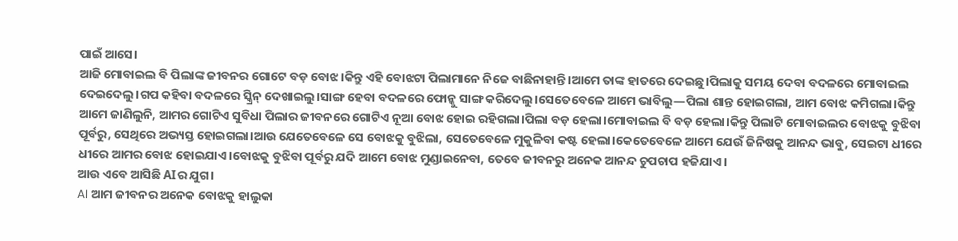ପାଇଁ ଆସେ।
ଆଜି ମୋବାଇଲ ବି ପିଲାଙ୍କ ଜୀବନର ଗୋଟେ ବଡ଼ ବୋଝ।କିନ୍ତୁ ଏହି ବୋଝଟା ପିଲାମାନେ ନିଜେ ବାଛିନାହାନ୍ତି।ଆମେ ତାଙ୍କ ହାତରେ ଦେଇଛୁ।ପିଲାକୁ ସମୟ ଦେବା ବଦଳରେ ମୋବାଇଲ ଦେଇଦେଲୁ।ଗପ କହିବା ବଦଳରେ ସ୍କ୍ରିନ୍ ଦେଖାଇଲୁ।ସାଙ୍ଗ ହେବା ବଦଳରେ ଫୋନ୍କୁ ସାଙ୍ଗ କରିଦେଲୁ।ସେତେବେଳେ ଆମେ ଭାବିଲୁ—ପିଲା ଶାନ୍ତ ହୋଇଗଲା, ଆମ ବୋଝ କମିଗଲା।କିନ୍ତୁ ଆମେ ଜାଣିଲୁନି, ଆମର ଗୋଟିଏ ସୁବିଧା ପିଲାର ଜୀବନରେ ଗୋଟିଏ ନୂଆ ବୋଝ ହୋଇ ରହିଗଲା।ପିଲା ବଡ଼ ହେଲା।ମୋବାଇଲ ବି ବଡ଼ ହେଲା।କିନ୍ତୁ ପିଲାଟି ମୋବାଇଲର ବୋଝକୁ ବୁଝିବା ପୂର୍ବରୁ, ସେଥିରେ ଅଭ୍ୟସ୍ତ ହୋଇଗଲା।ଆଉ ଯେତେବେଳେ ସେ ବୋଝକୁ ବୁଝିଲା, ସେତେବେଳେ ମୁକୁଳିବା କଷ୍ଟ ହେଲା।କେତେବେଳେ ଆମେ ଯେଉଁ ଜିନିଷକୁ ଆନନ୍ଦ ଭାବୁ, ସେଇଟା ଧୀରେ ଧୀରେ ଆମର ବୋଝ ହୋଇଯାଏ।ବୋଝକୁ ବୁଝିବା ପୂର୍ବରୁ ଯଦି ଆମେ ବୋଝ ମୁଣ୍ଡାଇନେବା, ତେବେ ଜୀବନରୁ ଅନେକ ଆନନ୍ଦ ଚୁପଚାପ ହଜିଯାଏ।
ଆଉ ଏବେ ଆସିଛି AIର ଯୁଗ।
AI ଆମ ଜୀବନର ଅନେକ ବୋଝକୁ ହାଲୁକା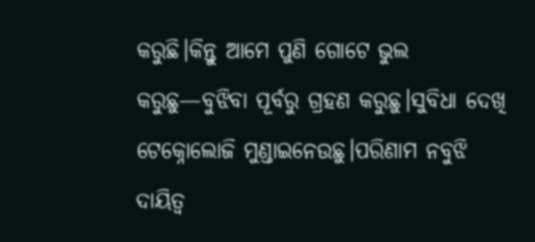କରୁଛି।କିନ୍ତୁ ଆମେ ପୁଣି ଗୋଟେ ଭୁଲ କରୁଛୁ—ବୁଝିବା ପୂର୍ବରୁ ଗ୍ରହଣ କରୁଛୁ।ସୁବିଧା ଦେଖି ଟେକ୍ନୋଲୋଜି ମୁଣ୍ଡାଇନେଉଛୁ।ପରିଣାମ ନବୁଝି ଦାୟିତ୍ୱ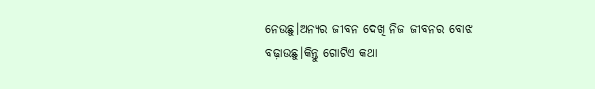ନେଉଛୁ।ଅନ୍ୟର ଜୀବନ ଦେଖି ନିଜ ଜୀବନର ବୋଝ ବଢ଼ାଉଛୁ।କିନ୍ତୁ ଗୋଟିଏ କଥା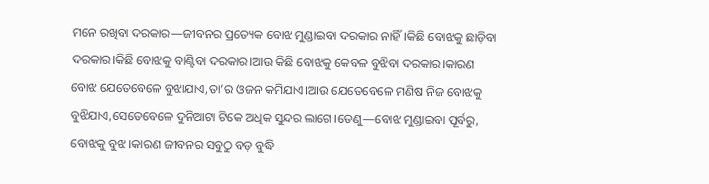ମନେ ରଖିବା ଦରକାର—ଜୀବନର ପ୍ରତ୍ୟେକ ବୋଝ ମୁଣ୍ଡାଇବା ଦରକାର ନାହିଁ।କିଛି ବୋଝକୁ ଛାଡ଼ିବା ଦରକାର।କିଛି ବୋଝକୁ ବାଣ୍ଟିବା ଦରକାର।ଆଉ କିଛି ବୋଝକୁ କେବଳ ବୁଝିବା ଦରକାର।କାରଣ ବୋଝ ଯେତେବେଳେ ବୁଝାଯାଏ,ତା’ର ଓଜନ କମିଯାଏ।ଆଉ ଯେତେବେଳେ ମଣିଷ ନିଜ ବୋଝକୁ ବୁଝିଯାଏ,ସେତେବେଳେ ଦୁନିଆଟା ଟିକେ ଅଧିକ ସୁନ୍ଦର ଲାଗେ।ତେଣୁ—ବୋଝ ମୁଣ୍ଡାଇବା ପୂର୍ବରୁ, ବୋଝକୁ ବୁଝ।କାରଣ ଜୀବନର ସବୁଠୁ ବଡ଼ ବୁଦ୍ଧି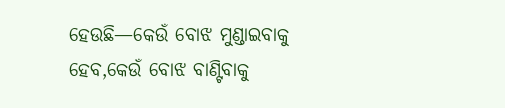ହେଉଛି—କେଉଁ ବୋଝ ମୁଣ୍ଡାଇବାକୁ ହେବ,କେଉଁ ବୋଝ ବାଣ୍ଟିବାକୁ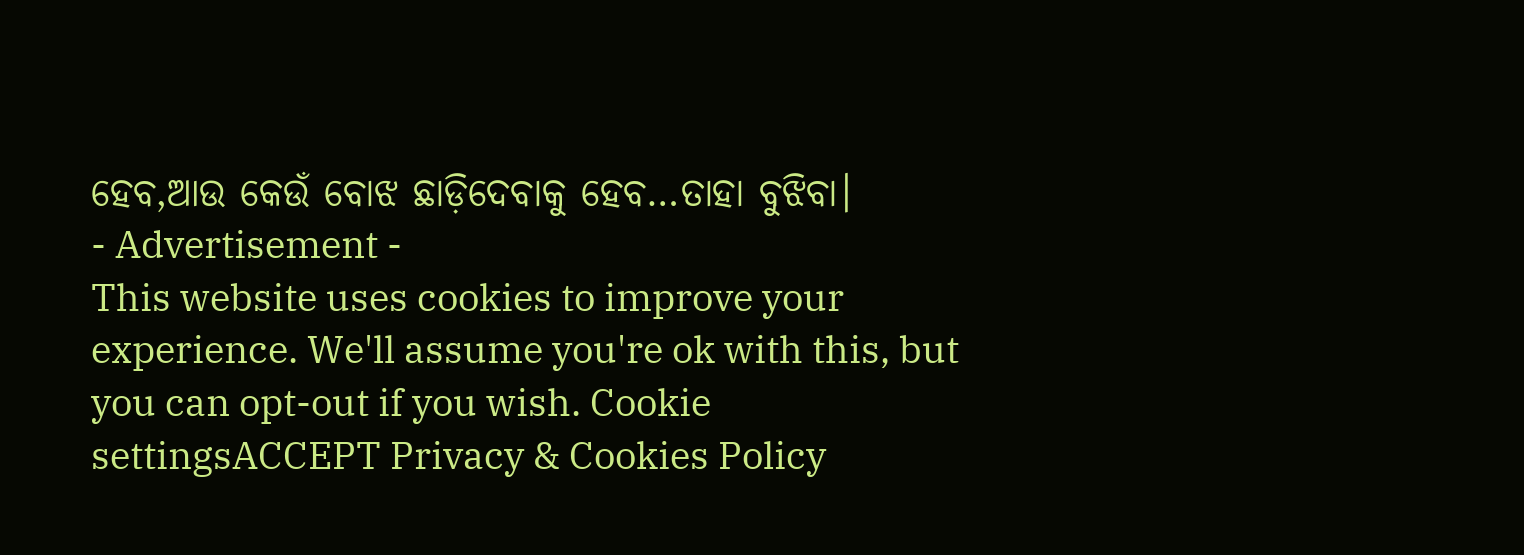ହେବ,ଆଉ କେଉଁ ବୋଝ ଛାଡ଼ିଦେବାକୁ ହେବ…ତାହା ବୁଝିବା।
- Advertisement -
This website uses cookies to improve your experience. We'll assume you're ok with this, but you can opt-out if you wish. Cookie settingsACCEPT Privacy & Cookies Policy